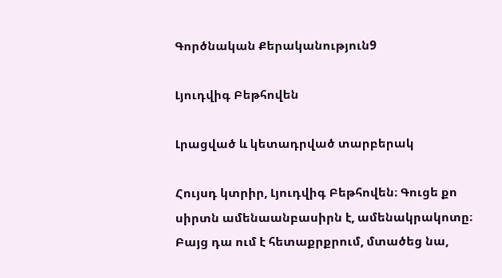Գործնական Քերականություն9

Լյուդվիգ Բեթհովեն

Լրացված և կետադրված տարբերակ

Հույսդ կտրիր, Լյուդվիգ Բեթհովեն։ Գուցե քո սիրտն ամենաանբասիրն է, ամենակրակոտը։ Բայց դա ում է հետաքրքրում, մտածեց նա,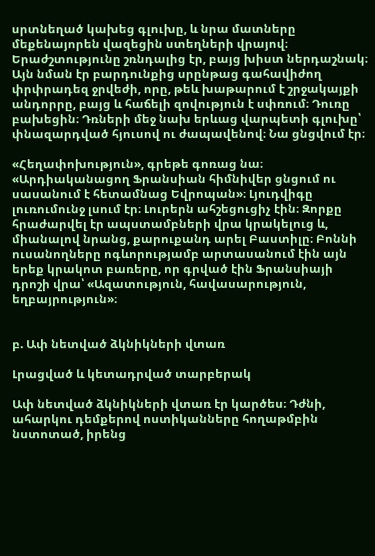սրտնեղած կախեց գլուխը, և նրա մատները մեքենայորեն վազեցին ստեղների վրայով։ Երաժշտությունը շռնդալից էր, բայց խիստ ներդաշնակ։ Այն նման էր բարդունքից սրընթաց գահավիժող փրփրադեզ ջրվեժի, որը, թեև խաթարում է շրջակայքի անդորրը, բայց և հաճելի զովություն է սփռում։ Դուռը բախեցին։ Դռների մեջ նախ երևաց վարպետի գլուխը՝ փնազարդված հյուսով ու ժապավենով։ Նա ցնցվում էր։

«Հեղափոխություն», գրեթե գոռաց նա։ «Արդիականացող Ֆրանսիան հիմնիվեր ցնցում ու սասանում է հետամնաց Եվրոպան»։ Լյուդվիգը լուռումունջ լսում էր։ Լուրերն ահշեցուցիչ էին։ Զորքը հրաժարվել էր ապստամբների վրա կրակելուց և, միանալով նրանց, քարուքանդ արել Բաստիլը։ Բոննի ուսանողները ոգևորությամբ արտասանում էին այն երեք կրակոտ բառերը, որ գրված էին Ֆրանսիայի դրոշի վրա՝ «Ազատություն, հավասարություն, եղբայրություն»։


բ. Ափ նետված ձկնիկների վտառ

Լրացված և կետադրված տարբերակ

Ափ նետված ձկնիկների վտառ էր կարծես։ Դժնի, ահարկու դեմքերով ոստիկանները հողաթմբին նստոտած, իրենց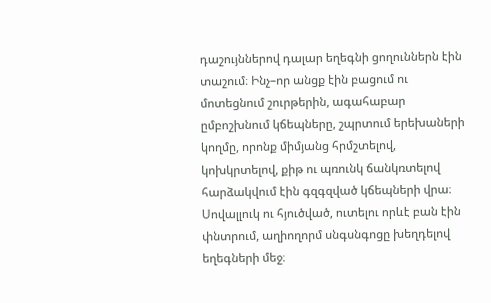դաշույններով դալար եղեգնի ցողուններն էին տաշում։ Ինչ–որ անցք էին բացում ու մոտեցնում շուրթերին, ագահաբար ըմբոշխնում կճեպները, շպրտում երեխաների կողմը, որոնք միմյանց հրմշտելով, կոխկրտելով, քիթ ու պռունկ ճանկռտելով հարձակվում էին գզգզված կճեպների վրա։ Սովալլուկ ու հյուծված, ուտելու որևէ բան էին փնտրում, աղիողորմ սնգսնգոցը խեղդելով եղեգների մեջ։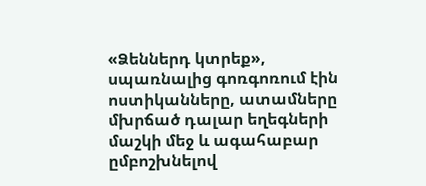«Ձեններդ կտրեք», սպառնալից գոռգոռում էին ոստիկանները, ատամները մխրճած դալար եղեգների մաշկի մեջ և ագահաբար ըմբոշխնելով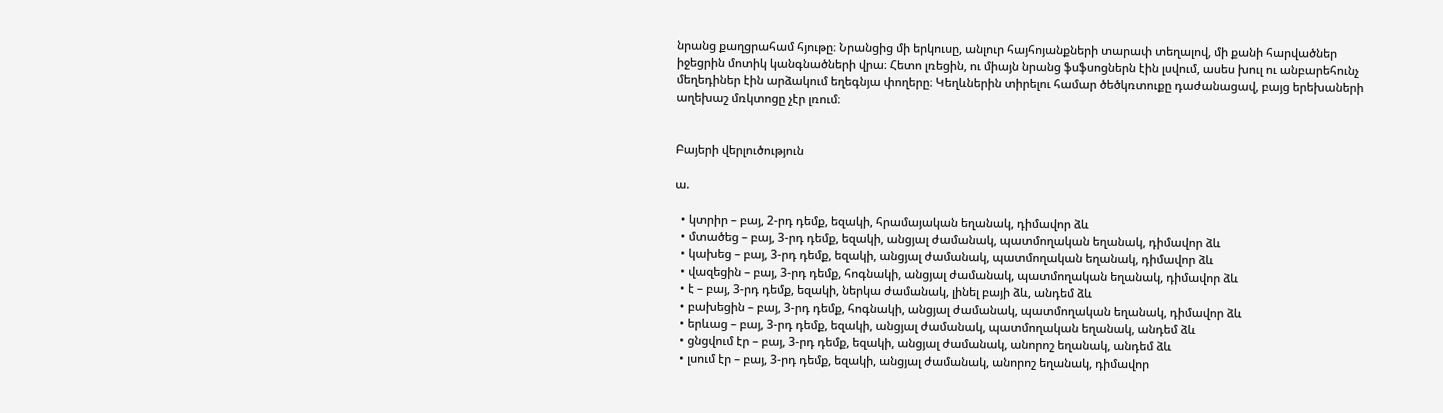նրանց քաղցրահամ հյութը։ Նրանցից մի երկուսը, անլուր հայհոյանքների տարափ տեղալով, մի քանի հարվածներ իջեցրին մոտիկ կանգնածների վրա։ Հետո լռեցին, ու միայն նրանց ֆսֆսոցներն էին լսվում, ասես խուլ ու անբարեհունչ մեղեդիներ էին արձակում եղեգնյա փողերը։ Կեղևներին տիրելու համար ծեծկռտուքը դաժանացավ, բայց երեխաների աղեխաշ մռկտոցը չէր լռում։


Բայերի վերլուծություն

ա.

  • կտրիր – բայ, 2-րդ դեմք, եզակի, հրամայական եղանակ, դիմավոր ձև
  • մտածեց – բայ, 3-րդ դեմք, եզակի, անցյալ ժամանակ, պատմողական եղանակ, դիմավոր ձև
  • կախեց – բայ, 3-րդ դեմք, եզակի, անցյալ ժամանակ, պատմողական եղանակ, դիմավոր ձև
  • վազեցին – բայ, 3-րդ դեմք, հոգնակի, անցյալ ժամանակ, պատմողական եղանակ, դիմավոր ձև
  • է – բայ, 3-րդ դեմք, եզակի, ներկա ժամանակ, լինել բայի ձև, անդեմ ձև
  • բախեցին – բայ, 3-րդ դեմք, հոգնակի, անցյալ ժամանակ, պատմողական եղանակ, դիմավոր ձև
  • երևաց – բայ, 3-րդ դեմք, եզակի, անցյալ ժամանակ, պատմողական եղանակ, անդեմ ձև
  • ցնցվում էր – բայ, 3-րդ դեմք, եզակի, անցյալ ժամանակ, անորոշ եղանակ, անդեմ ձև
  • լսում էր – բայ, 3-րդ դեմք, եզակի, անցյալ ժամանակ, անորոշ եղանակ, դիմավոր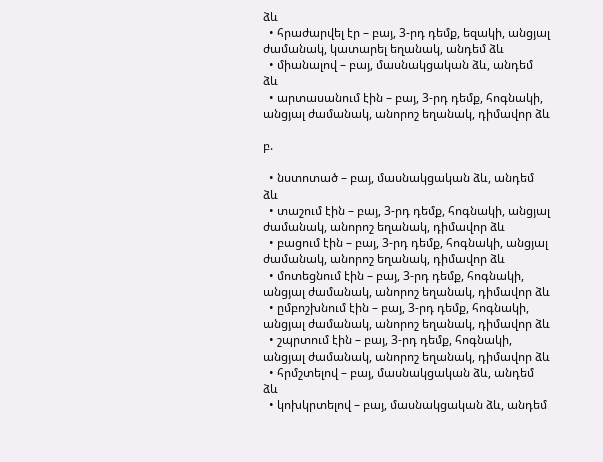ձև
  • հրաժարվել էր – բայ, 3-րդ դեմք, եզակի, անցյալ ժամանակ, կատարել եղանակ, անդեմ ձև
  • միանալով – բայ, մասնակցական ձև, անդեմ ձև
  • արտասանում էին – բայ, 3-րդ դեմք, հոգնակի, անցյալ ժամանակ, անորոշ եղանակ, դիմավոր ձև

բ.

  • նստոտած – բայ, մասնակցական ձև, անդեմ ձև
  • տաշում էին – բայ, 3-րդ դեմք, հոգնակի, անցյալ ժամանակ, անորոշ եղանակ, դիմավոր ձև
  • բացում էին – բայ, 3-րդ դեմք, հոգնակի, անցյալ ժամանակ, անորոշ եղանակ, դիմավոր ձև
  • մոտեցնում էին – բայ, 3-րդ դեմք, հոգնակի, անցյալ ժամանակ, անորոշ եղանակ, դիմավոր ձև
  • ըմբոշխնում էին – բայ, 3-րդ դեմք, հոգնակի, անցյալ ժամանակ, անորոշ եղանակ, դիմավոր ձև
  • շպրտում էին – բայ, 3-րդ դեմք, հոգնակի, անցյալ ժամանակ, անորոշ եղանակ, դիմավոր ձև
  • հրմշտելով – բայ, մասնակցական ձև, անդեմ ձև
  • կոխկրտելով – բայ, մասնակցական ձև, անդեմ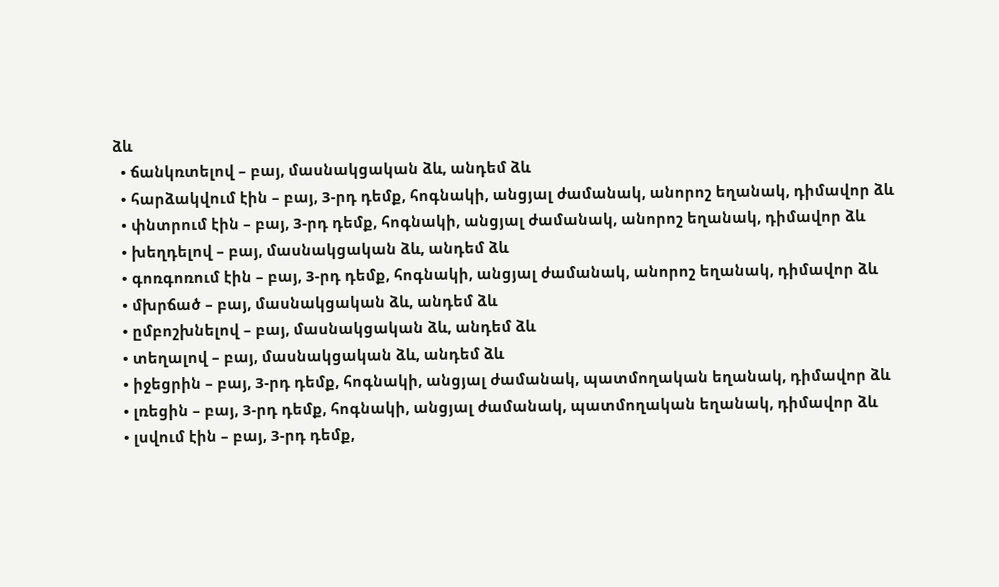ձև
  • ճանկռտելով – բայ, մասնակցական ձև, անդեմ ձև
  • հարձակվում էին – բայ, 3-րդ դեմք, հոգնակի, անցյալ ժամանակ, անորոշ եղանակ, դիմավոր ձև
  • փնտրում էին – բայ, 3-րդ դեմք, հոգնակի, անցյալ ժամանակ, անորոշ եղանակ, դիմավոր ձև
  • խեղդելով – բայ, մասնակցական ձև, անդեմ ձև
  • գոռգոռում էին – բայ, 3-րդ դեմք, հոգնակի, անցյալ ժամանակ, անորոշ եղանակ, դիմավոր ձև
  • մխրճած – բայ, մասնակցական ձև, անդեմ ձև
  • ըմբոշխնելով – բայ, մասնակցական ձև, անդեմ ձև
  • տեղալով – բայ, մասնակցական ձև, անդեմ ձև
  • իջեցրին – բայ, 3-րդ դեմք, հոգնակի, անցյալ ժամանակ, պատմողական եղանակ, դիմավոր ձև
  • լռեցին – բայ, 3-րդ դեմք, հոգնակի, անցյալ ժամանակ, պատմողական եղանակ, դիմավոր ձև
  • լսվում էին – բայ, 3-րդ դեմք,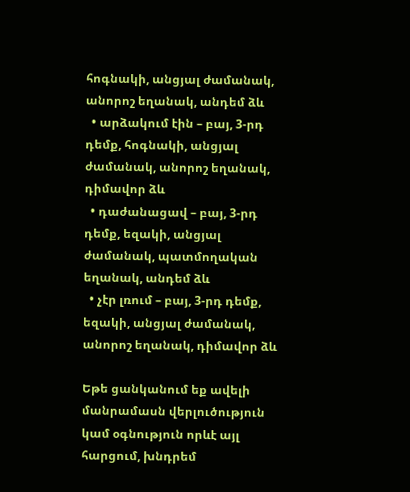հոգնակի, անցյալ ժամանակ, անորոշ եղանակ, անդեմ ձև
  • արձակում էին – բայ, 3-րդ դեմք, հոգնակի, անցյալ ժամանակ, անորոշ եղանակ, դիմավոր ձև
  • դաժանացավ – բայ, 3-րդ դեմք, եզակի, անցյալ ժամանակ, պատմողական եղանակ, անդեմ ձև
  • չէր լռում – բայ, 3-րդ դեմք, եզակի, անցյալ ժամանակ, անորոշ եղանակ, դիմավոր ձև

Եթե ցանկանում եք ավելի մանրամասն վերլուծություն կամ օգնություն որևէ այլ հարցում, խնդրեմ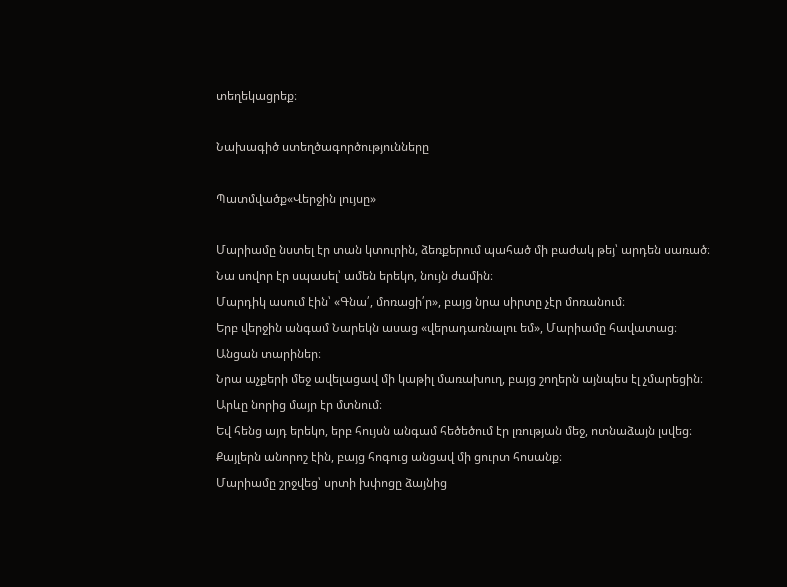տեղեկացրեք։

Նախագիծ ստեղծագործությունները

Պատմվածք«Վերջին լույսը»

Մարիամը նստել էր տան կտուրին, ձեռքերում պահած մի բաժակ թեյ՝ արդեն սառած։
Նա սովոր էր սպասել՝ ամեն երեկո, նույն ժամին։
Մարդիկ ասում էին՝ «Գնա՛, մոռացի՛ր», բայց նրա սիրտը չէր մոռանում։
Երբ վերջին անգամ Նարեկն ասաց «վերադառնալու եմ», Մարիամը հավատաց։
Անցան տարիներ։
Նրա աչքերի մեջ ավելացավ մի կաթիլ մառախուղ, բայց շողերն այնպես էլ չմարեցին։
Արևը նորից մայր էր մտնում։
Եվ հենց այդ երեկո, երբ հույսն անգամ հեծեծում էր լռության մեջ, ոտնաձայն լսվեց։
Քայլերն անորոշ էին, բայց հոգուց անցավ մի ցուրտ հոսանք։
Մարիամը շրջվեց՝ սրտի խփոցը ձայնից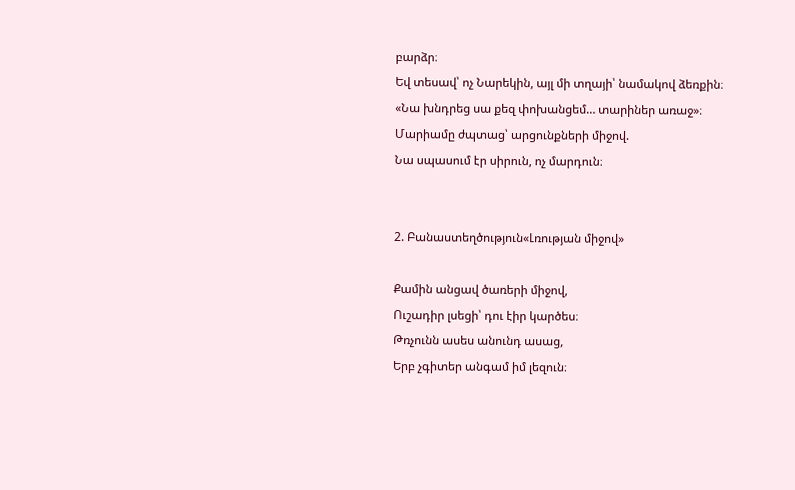բարձր։
Եվ տեսավ՝ ոչ Նարեկին, այլ մի տղայի՝ նամակով ձեռքին։
«Նա խնդրեց սա քեզ փոխանցեմ… տարիներ առաջ»։
Մարիամը ժպտաց՝ արցունքների միջով.
Նա սպասում էր սիրուն, ոչ մարդուն։


2. Բանաստեղծություն«Լռության միջով»

Քամին անցավ ծառերի միջով,
Ուշադիր լսեցի՝ դու էիր կարծես։
Թռչունն ասես անունդ ասաց,
Երբ չգիտեր անգամ իմ լեզուն։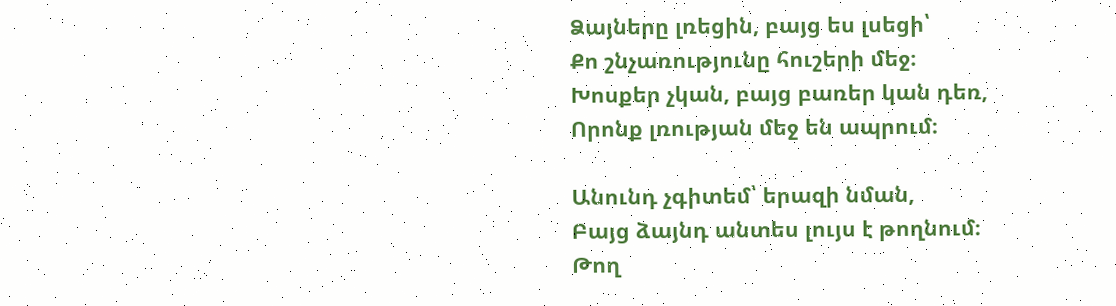Ձայները լռեցին, բայց ես լսեցի՝
Քո շնչառությունը հուշերի մեջ։
Խոսքեր չկան, բայց բառեր կան դեռ,
Որոնք լռության մեջ են ապրում։

Անունդ չգիտեմ՝ երազի նման,
Բայց ձայնդ անտես լույս է թողնում։
Թող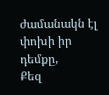ժամանակն էլ փոխի իր դեմքը,
Քեզ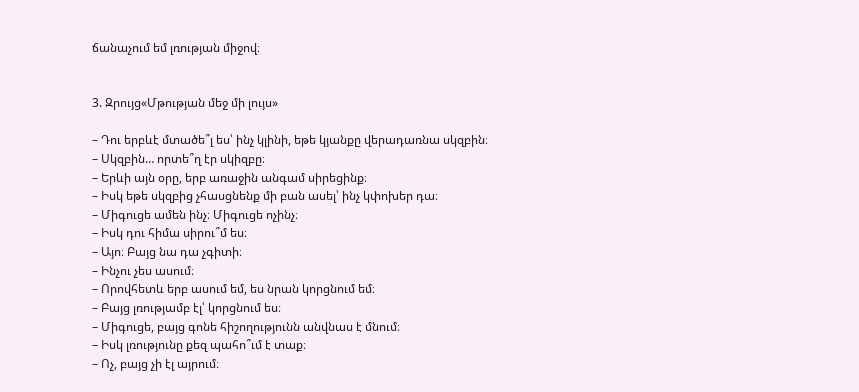ճանաչում եմ լռության միջով։


3. Զրույց«Մթության մեջ մի լույս»

– Դու երբևէ մտածե՞լ ես՝ ինչ կլինի, եթե կյանքը վերադառնա սկզբին։
– Սկզբին… որտե՞ղ էր սկիզբը։
– Երևի այն օրը, երբ առաջին անգամ սիրեցինք։
– Իսկ եթե սկզբից չհասցնենք մի բան ասել՝ ինչ կփոխեր դա։
– Միգուցե ամեն ինչ։ Միգուցե ոչինչ։
– Իսկ դու հիմա սիրու՞մ ես։
– Այո։ Բայց նա դա չգիտի։
– Ինչու չես ասում։
– Որովհետև երբ ասում եմ, ես նրան կորցնում եմ։
– Բայց լռությամբ էլ՝ կորցնում ես։
– Միգուցե, բայց գոնե հիշողությունն անվնաս է մնում։
– Իսկ լռությունը քեզ պահո՞ւմ է տաք։
– Ոչ, բայց չի էլ այրում։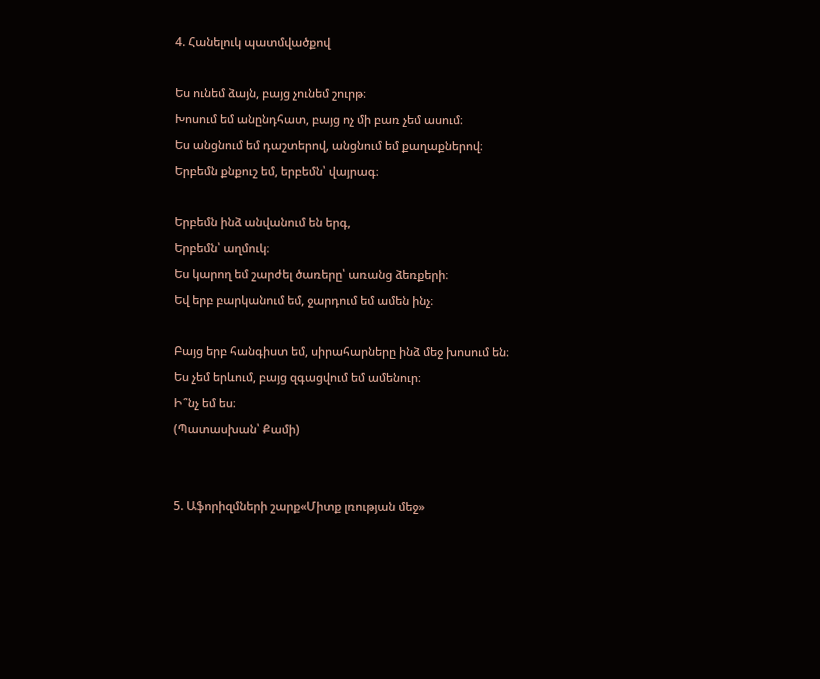4. Հանելուկ պատմվածքով

Ես ունեմ ձայն, բայց չունեմ շուրթ։
Խոսում եմ անընդհատ, բայց ոչ մի բառ չեմ ասում։
Ես անցնում եմ դաշտերով, անցնում եմ քաղաքներով։
Երբեմն քնքուշ եմ, երբեմն՝ վայրագ։

Երբեմն ինձ անվանում են երգ,
Երբեմն՝ աղմուկ։
Ես կարող եմ շարժել ծառերը՝ առանց ձեռքերի։
Եվ երբ բարկանում եմ, ջարդում եմ ամեն ինչ։

Բայց երբ հանգիստ եմ, սիրահարները ինձ մեջ խոսում են։
Ես չեմ երևում, բայց զգացվում եմ ամենուր։
Ի՞նչ եմ ես։
(Պատասխան՝ Քամի)


5. Աֆորիզմների շարք«Միտք լռության մեջ»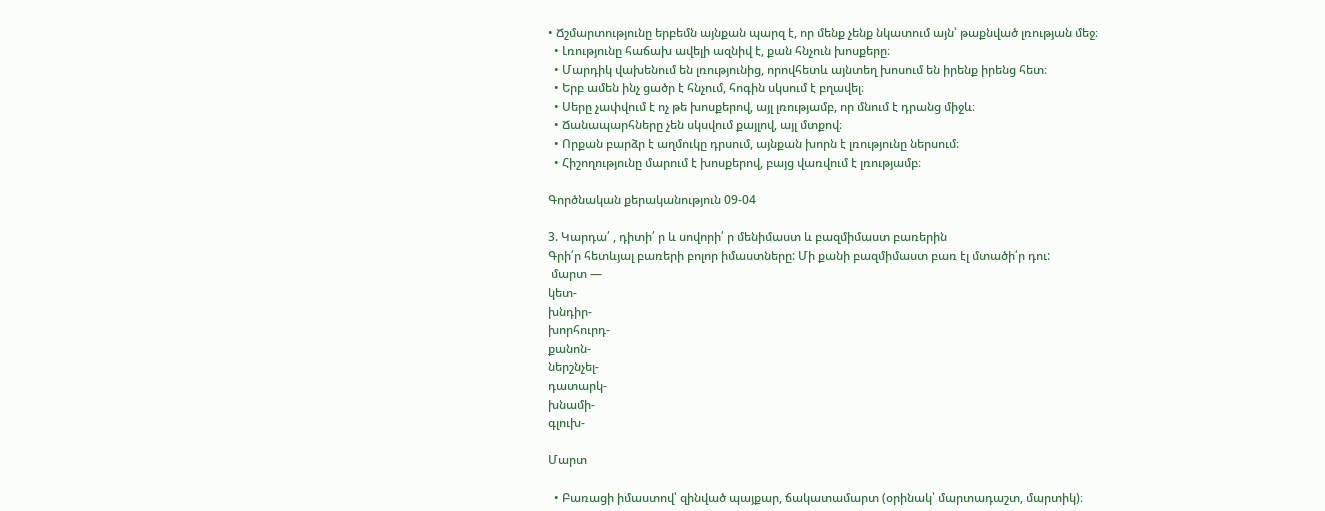• Ճշմարտությունը երբեմն այնքան պարզ է, որ մենք չենք նկատում այն՝ թաքնված լռության մեջ։
  • Լռությունը հաճախ ավելի ազնիվ է, քան հնչուն խոսքերը։
  • Մարդիկ վախենում են լռությունից, որովհետև այնտեղ խոսում են իրենք իրենց հետ։
  • Երբ ամեն ինչ ցածր է հնչում, հոգին սկսում է բղավել։
  • Սերը չափվում է ոչ թե խոսքերով, այլ լռությամբ, որ մնում է դրանց միջև։
  • Ճանապարհները չեն սկսվում քայլով, այլ մտքով։
  • Որքան բարձր է աղմուկը դրսում, այնքան խորն է լռությունը ներսում։
  • Հիշողությունը մարում է խոսքերով, բայց վառվում է լռությամբ։

Գործնական քերականություն 09-04

3. Կարդա՛ , դիտի՛ ր և սովորի՛ ր մենիմաստ և բազմիմաստ բառերին
Գրի՛ր հետևյալ բառերի բոլոր իմաստները: Մի քանի բազմիմաստ բառ էլ մտածի՛ր դու:
 մարտ —
կետ-
խնդիր-
խորհուրդ-
քանոն-
ներշնչել-
դատարկ-
խնամի-
գլուխ-

Մարտ

  • Բառացի իմաստով՝ զինված պայքար, ճակատամարտ (օրինակ՝ մարտադաշտ, մարտիկ)։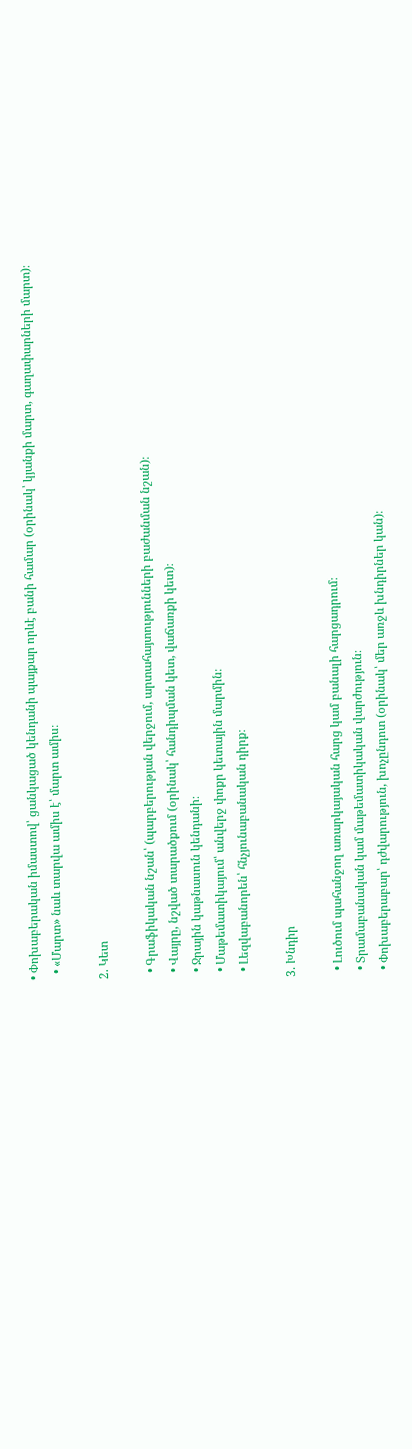• Փոխաբերական իմաստով՝ ցանկացած կենդանի պայքար որևէ բանի համար (օրինակ՝ կյանքի մարտ, գաղափարների մարտ)։
  • «Մարտ» նաև տարվա ամիս է՝ մարտ ամիս։

2. Կետ

  • Գրաֆիկական նշան՝ (պարբերության վերջում, արտահայտությունների բաժանման նշան)։
  • Վայրը, նշված տարածքում (օրինակ՝ հանդիպման կետ, վաճառքի կետ)։
  • Ջրային կաթնասուն կենդանի։
  • Մաթեմատիկայում՝ անվերջ փոքր կետային մարմին։
  • Լեզվաբանորեն՝ հնչյունաբանական դիրք։

3. Խնդիր

  • Լուծում պահանջող առարկայական հարց կամ բանալի հարցադրում։
  • Տրամաբանական կամ մաթեմատիկական վարժություն։
  • Փոխաբերաբար՝ դժվարություն, խոչընդոտ (օրինակ՝ մեր առջև խնդիրներ կան)։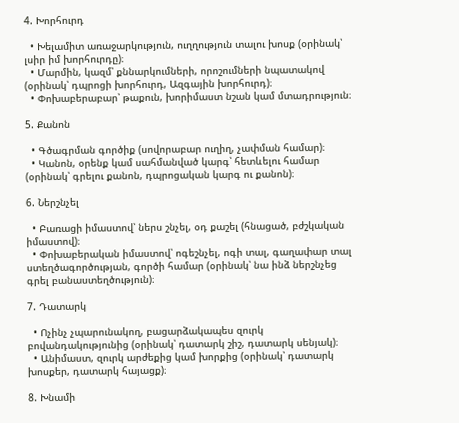4. Խորհուրդ

  • Խելամիտ առաջարկություն, ուղղություն տալու խոսք (օրինակ՝ լսիր իմ խորհուրդը)։
  • Մարմին, կազմ՝ քննարկումների, որոշումների նպատակով (օրինակ՝ դպրոցի խորհուրդ, Ազգային խորհուրդ)։
  • Փոխաբերաբար՝ թաքուն, խորիմաստ նշան կամ մտադրություն։

5. Քանոն

  • Գծագրման գործիք (սովորաբար ուղիղ, չափման համար)։
  • Կանոն, օրենք կամ սահմանված կարգ՝ հետևելու համար (օրինակ՝ գրելու քանոն, դպրոցական կարգ ու քանոն)։

6. Ներշնչել

  • Բառացի իմաստով՝ ներս շնչել, օդ քաշել (հնացած, բժշկական իմաստով)։
  • Փոխաբերական իմաստով՝ ոգեշնչել, ոգի տալ, գաղափար տալ ստեղծագործության, գործի համար (օրինակ՝ նա ինձ ներշնչեց գրել բանաստեղծություն)։

7. Դատարկ

  • Ոչինչ չպարունակող, բացարձակապես զուրկ բովանդակությունից (օրինակ՝ դատարկ շիշ, դատարկ սենյակ)։
  • Անիմաստ, զուրկ արժեքից կամ խորքից (օրինակ՝ դատարկ խոսքեր, դատարկ հայացք)։

8. Խնամի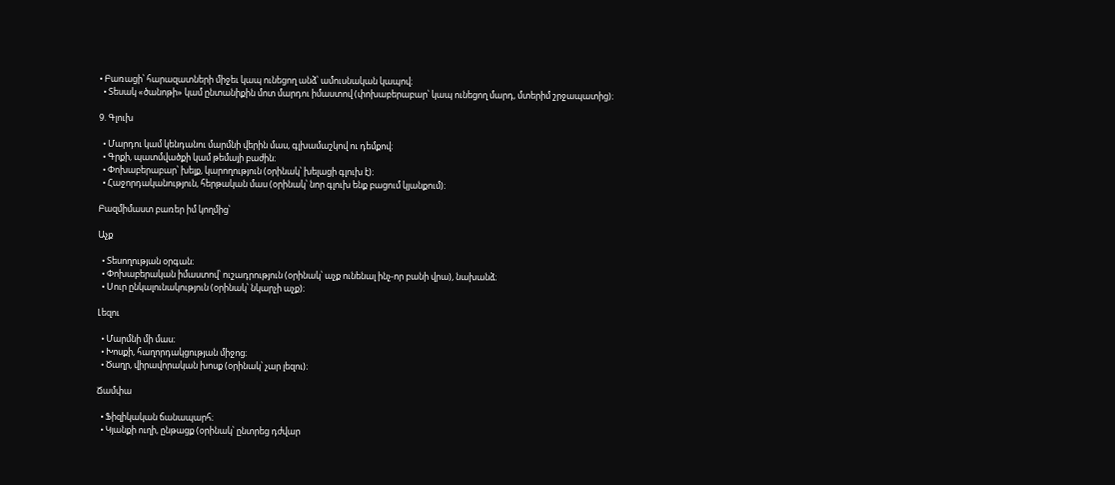• Բառացի՝ հարազատների միջեւ կապ ունեցող անձ՝ ամուսնական կապով։
  • Տեսակ «ծանոթի» կամ ընտանիքին մոտ մարդու իմաստով (փոխաբերաբար՝ կապ ունեցող մարդ, մտերիմ շրջապատից)։

9. Գլուխ

  • Մարդու կամ կենդանու մարմնի վերին մաս, գլխամաշկով ու դեմքով։
  • Գրքի, պատմվածքի կամ թեմայի բաժին։
  • Փոխաբերաբար՝ խելք, կարողություն (օրինակ՝ խելացի գլուխ է)։
  • Հաջորդականություն, հերթական մաս (օրինակ՝ նոր գլուխ ենք բացում կյանքում)։

Բազմիմաստ բառեր իմ կողմից՝

Աչք

  • Տեսողության օրգան։
  • Փոխաբերական իմաստով՝ ուշադրություն (օրինակ՝ աչք ունենալ ինչ-որ բանի վրա), նախանձ։
  • Սուր ընկալունակություն (օրինակ՝ նկարչի աչք)։

Լեզու

  • Մարմնի մի մաս։
  • Խոսքի, հաղորդակցության միջոց։
  • Ծաղր, վիրավորական խոսք (օրինակ՝ չար լեզու)։

Ճամփա

  • Ֆիզիկական ճանապարհ։
  • Կյանքի ուղի, ընթացք (օրինակ՝ ընտրեց դժվար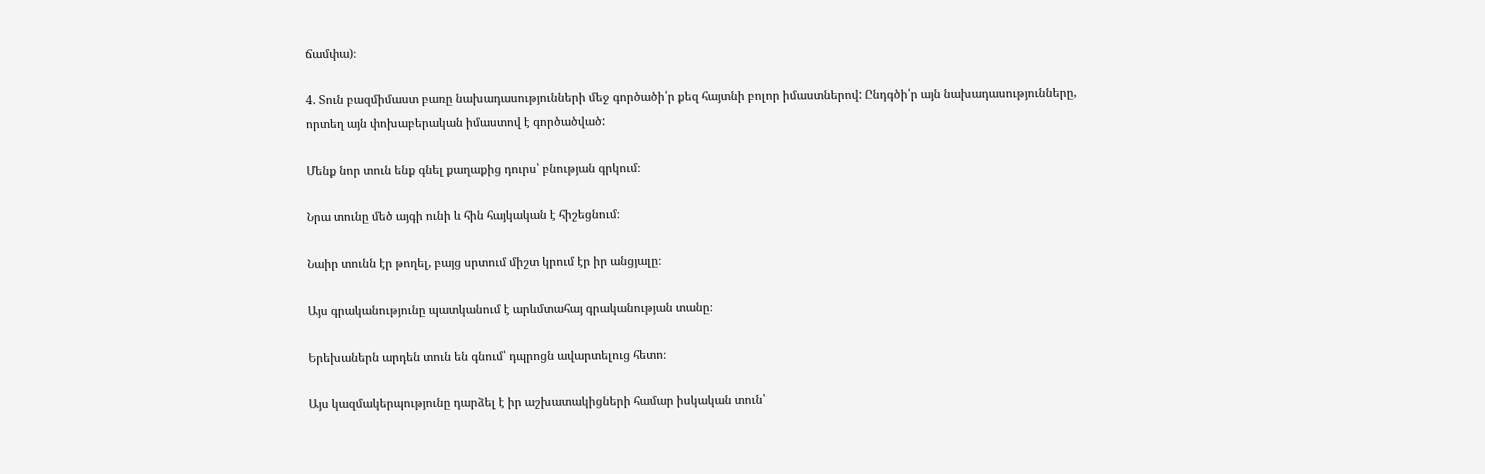ճամփա)։

4. Տուն բազմիմաստ բառը նախադասությունների մեջ գործածի՛ր քեզ հայտնի բոլոր իմաստներով: Ընդգծի՛ր այն նախադասությունները, որտեղ այն փոխաբերական իմաստով է գործածված:

Մենք նոր տուն ենք գնել քաղաքից դուրս՝ բնության գրկում։

Նրա տունը մեծ այգի ունի և հին հայկական է հիշեցնում։

Նաիր տունն էր թողել, բայց սրտում միշտ կրում էր իր անցյալը։

Այս գրականությունը պատկանում է արևմտահայ գրականության տանը։

Երեխաներն արդեն տուն են գնում՝ դպրոցն ավարտելուց հետո։

Այս կազմակերպությունը դարձել է իր աշխատակիցների համար իսկական տուն՝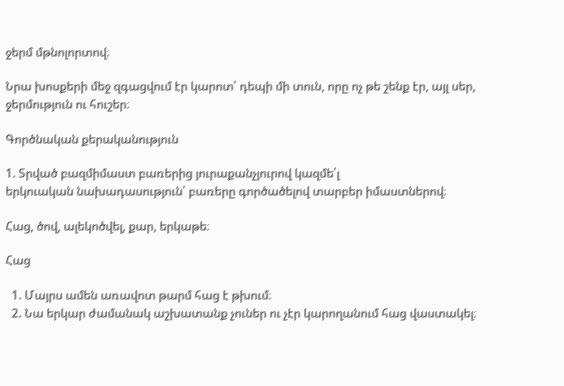ջերմ մթնոլորտով։

Նրա խոսքերի մեջ զգացվում էր կարոտ՝ դեպի մի տուն, որը ոչ թե շենք էր, այլ սեր, ջերմություն ու հուշեր։

Գործնական քերականություն

1. Տրված բազմիմաստ բառերից յուրաքանչյուրով կազմե՛լ
երկուական նախադասություն՝ բառերը գործածելով տարբեր իմաստներով։

Հաց, ծով, ալեկոծվել, քար, երկաթե։

Հաց

  1. Մայրս ամեն առավոտ թարմ հաց է թխում։
  2. Նա երկար ժամանակ աշխատանք չուներ ու չէր կարողանում հաց վաստակել։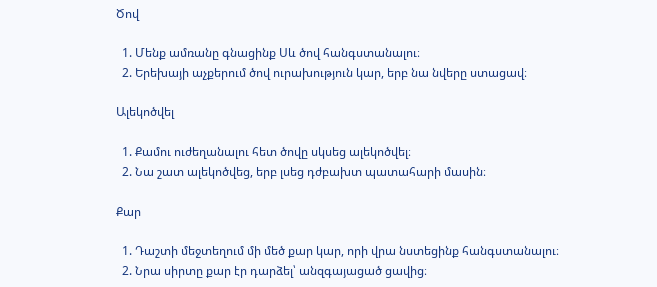Ծով

  1. Մենք ամռանը գնացինք Սև ծով հանգստանալու։
  2. Երեխայի աչքերում ծով ուրախություն կար, երբ նա նվերը ստացավ։

Ալեկոծվել

  1. Քամու ուժեղանալու հետ ծովը սկսեց ալեկոծվել։
  2. Նա շատ ալեկոծվեց, երբ լսեց դժբախտ պատահարի մասին։

Քար

  1. Դաշտի մեջտեղում մի մեծ քար կար, որի վրա նստեցինք հանգստանալու։
  2. Նրա սիրտը քար էր դարձել՝ անզգայացած ցավից։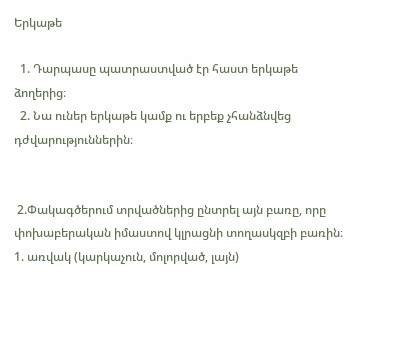Երկաթե

  1. Դարպասը պատրաստված էր հաստ երկաթե ձողերից։
  2. Նա ուներ երկաթե կամք ու երբեք չհանձնվեց դժվարություններին։


 2.Փակագծերում տրվածներից ընտրել այն բառը, որը
փոխաբերական իմաստով կլրացնի տողասկզբի բառին։
1. առվակ (կարկաչուն, մոլորված, լայն)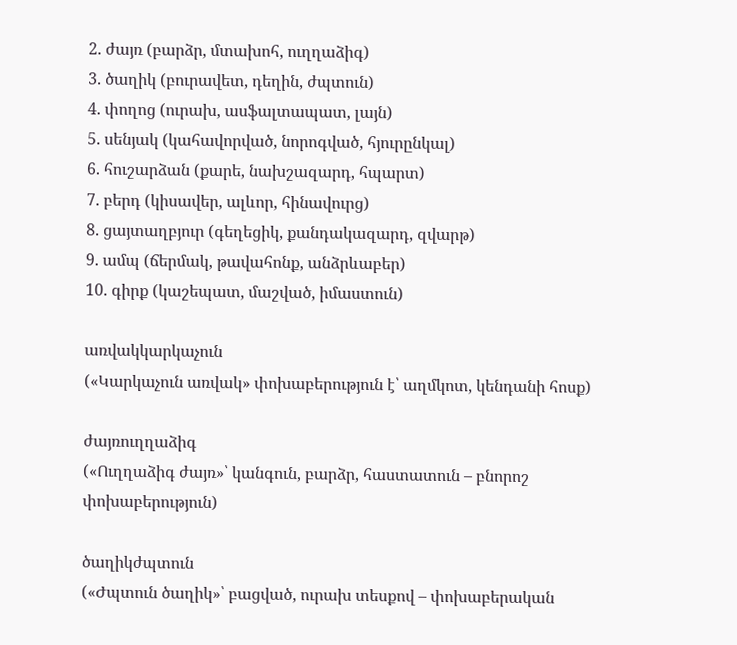2. ժայռ (բարձր, մտախոհ, ուղղաձիգ)
3. ծաղիկ (բուրավետ, դեղին, ժպտուն)
4. փողոց (ուրախ, ասֆալտապատ, լայն)
5. սենյակ (կահավորված, նորոգված, հյուրընկալ)
6. հուշարձան (քարե, նախշազարդ, հպարտ)
7. բերդ (կիսավեր, ալևոր, հինավուրց)
8. ցայտաղբյուր (գեղեցիկ, քանդակազարդ, զվարթ)
9. ամպ (ճերմակ, թավահոնք, անձրևաբեր)
10. գիրք (կաշեպատ, մաշված, իմաստուն)

առվակկարկաչուն
(«Կարկաչուն առվակ» փոխաբերություն է՝ աղմկոտ, կենդանի հոսք)

ժայռուղղաձիգ
(«Ուղղաձիգ ժայռ»՝ կանգուն, բարձր, հաստատուն – բնորոշ փոխաբերություն)

ծաղիկժպտուն
(«Ժպտուն ծաղիկ»՝ բացված, ուրախ տեսքով – փոխաբերական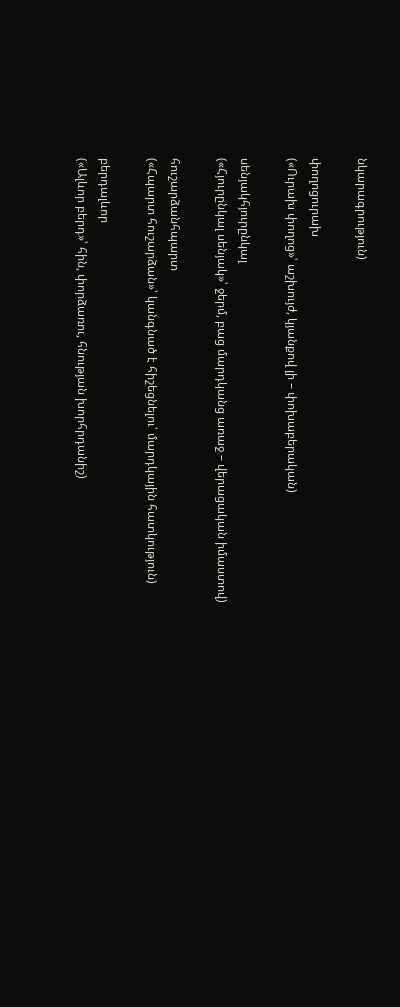նկարագրություն)

փողոցուրախ
(«Ուրախ փողոց»՝ աշխույժ, կյանքով լի – փոխաբերական)

սենյակհյուրընկալ
(«Հյուրընկալ սենյակ»՝ ջերմ, բաց մարդկանց առաջ – վերացական իմաստով)

հուշարձանհպարտ
(«Հպարտ հուշարձան»՝ կանգնած է հիշեցնելու՝ մարդկային հատկություն)

բերդալևոր
(«Ալևոր բերդ»՝ հին, փորձառու, հնության խորհրդանիշ)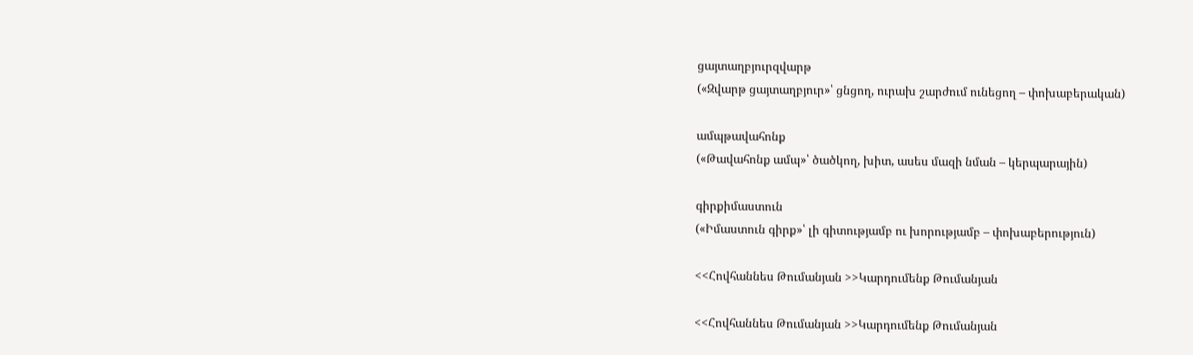ցայտաղբյուրզվարթ
(«Զվարթ ցայտաղբյուր»՝ ցնցող, ուրախ շարժում ունեցող – փոխաբերական)

ամպթավահոնք
(«Թավահոնք ամպ»՝ ծածկող, խիտ, ասես մազի նման – կերպարային)

գիրքիմաստուն
(«Իմաստուն գիրք»՝ լի գիտությամբ ու խորությամբ – փոխաբերություն)

<<Հովհաննես Թումանյան >>Կարդումենք Թումանյան

<<Հովհաննես Թումանյան >>Կարդումենք Թումանյան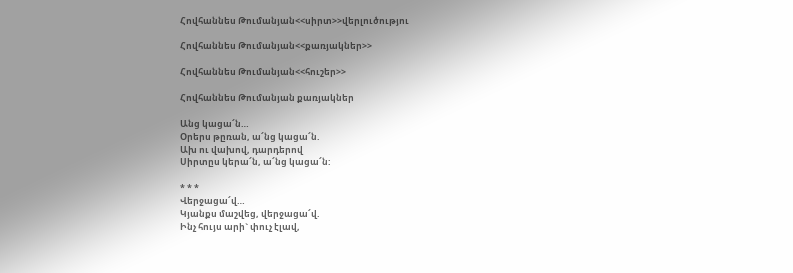Հովհաննես Թումանյան<<սիրտ>>վերլուծությու

Հովհաննես Թումանյան<<քառյակներ>>

Հովհաննես Թումանյան<<հուշեր>>

Հովհաննես Թումանյան քառյակներ

Անց կացա՜ն…
Օրերս թըռան, ա՜նց կացա՜ն.
Ախ ու վախով, դարդերով
Սիրտըս կերա՜ն, ա՜նց կացա՜ն:

* * *
Վերջացա՜վ…
Կյանքս մաշվեց, վերջացա՜վ.
Ինչ հույս արի` փուչ էլավ,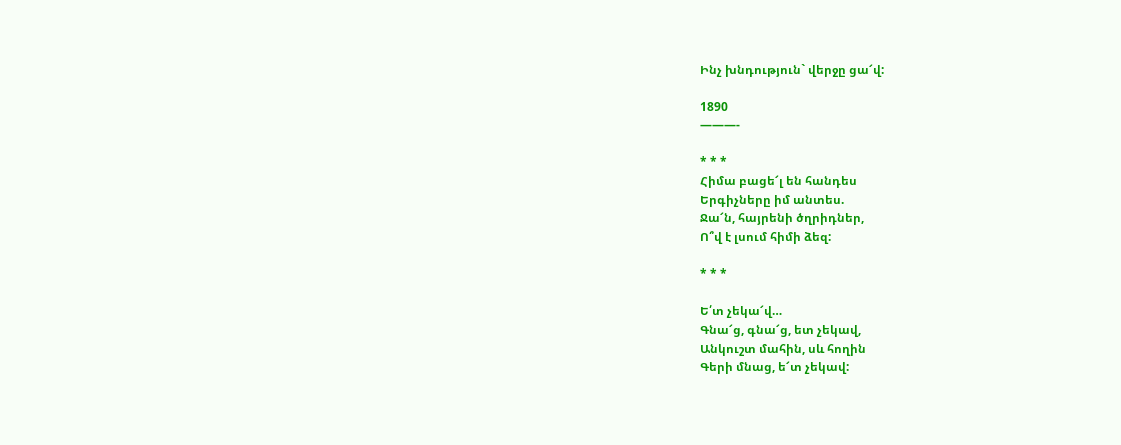Ինչ խնդություն` վերջը ցա՜վ:

1890
———-

* * *
Հիմա բացե՜լ են հանդես
Երգիչները իմ անտես.
Ջա՜ն, հայրենի ծղրիդներ,
Ո՞վ է լսում հիմի ձեզ:

* * *

Ե՛տ չեկա՜վ…
Գնա՜ց, գնա՜ց, ետ չեկավ,
Անկուշտ մահին, սև հողին
Գերի մնաց, ե՜տ չեկավ: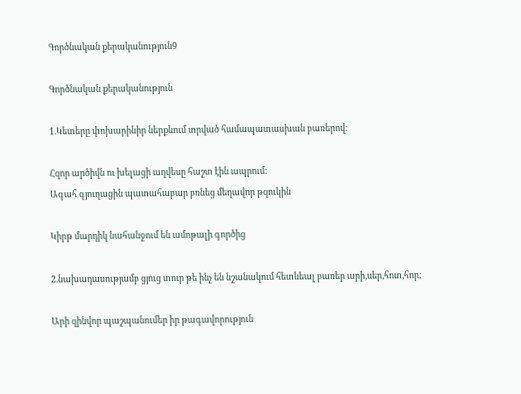Գործնական քերականություն9

Գործնական քերականություն

1.Կետերը փոխարինիր ներքևում տրված համապատասխան բառերով։

Հզոր արծիվն ու խելացի աղվեսը հաշտ էին ապրում։
Ագահ գյուղացին պատահաբար բռնեց մեղավոր թզուկին

Կիրթ մարդիկ նահանջում են ամոթալի գործից

2.նախադասությամբ ցյուց տուր թե ինչ են նշանակում հետևեալ բառեր արի,սեր,հոտ,հոր;

Արի զինվոր պաշպանումեր իր թագավորություն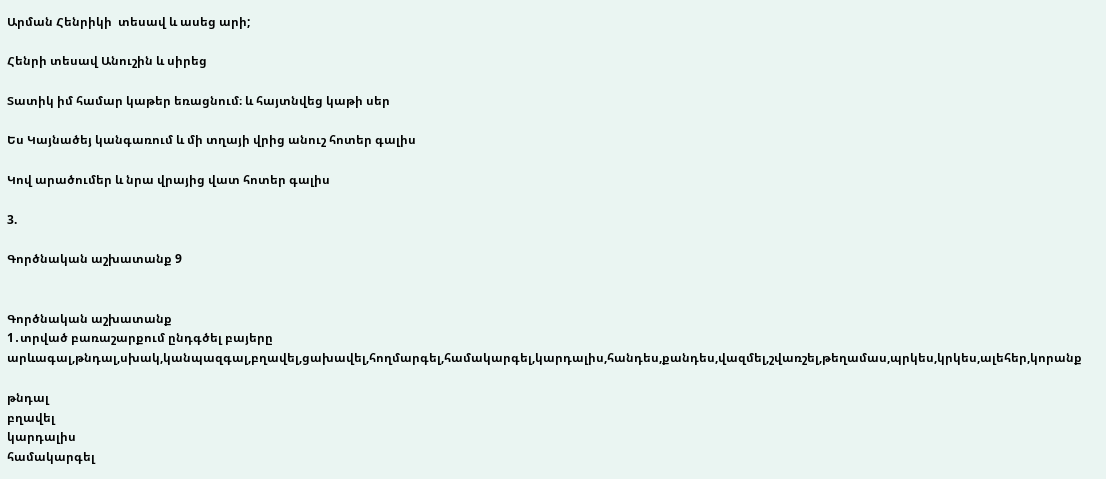Արման Հենրիկի  տեսավ և ասեց արի;

Հենրի տեսավ Անուշին և սիրեց

Տատիկ իմ համար կաթեր եռացնում։ և հայտնվեց կաթի սեր

Ես Կայնածեյ կանգառում և մի տղայի վրից անուշ հոտեր գալիս

Կով արածումեր և նրա վրայից վատ հոտեր գալիս

3.

Գործնական աշխատանք 9


Գործնական աշխատանք
1․տրված բառաշարքում ընդգծել բայերը
արևագալ,թնդալ,սխակ,կանպազգալ,բղավել,ցախավել,հողմարգել,համակարգել,կարդալիս,հանդես,քանդես,վազմել,շվառշել,թեղամաս,պրկես,կրկես,ալեհեր,կորանք

թնդալ
բղավել
կարդալիս
համակարգել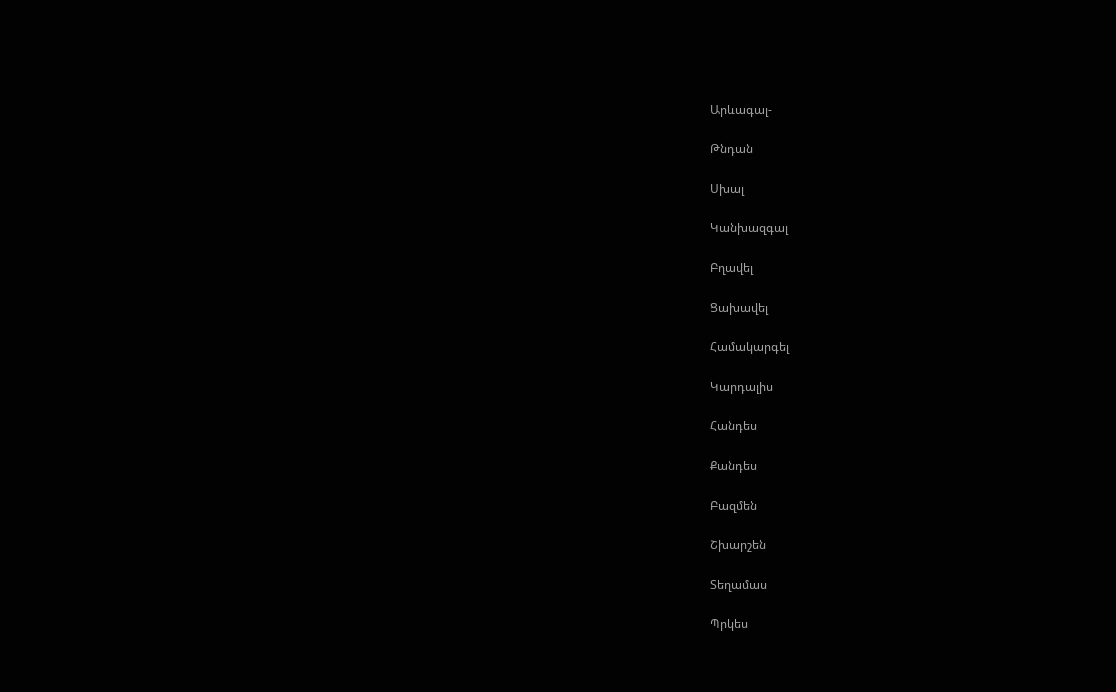Արևագալ-

Թնդան

Սխալ

Կանխազգալ

Բղավել

Ցախավել

Համակարգել

Կարդալիս

Հանդես

Քանդես

Բազմեն

Շխարշեն

Տեղամաս

Պրկես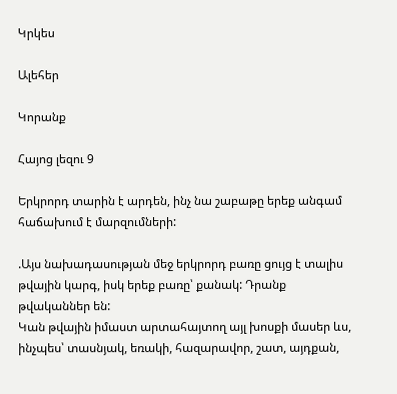Կրկես

Ալեհեր

Կորանք

Հայոց լեզու 9

Երկրորդ տարին է արդեն, ինչ նա շաբաթը երեք անգամ հաճախում է մարզումների:

.Այս նախադասության մեջ երկրորդ բառը ցույց է տալիս թվային կարգ, իսկ երեք բառը՝ քանակ: Դրանք թվականներ են:
Կան թվային իմաստ արտահայտող այլ խոսքի մասեր ևս, ինչպես՝ տասնյակ, եռակի, հազարավոր, շատ, այդքան,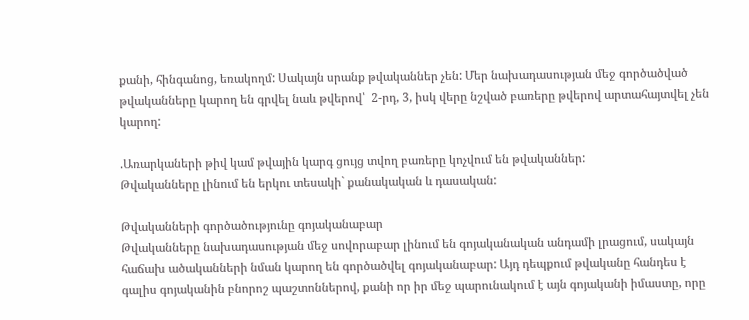քանի, հինգանոց, եռակողմ: Սակայն սրանք թվականներ չեն: Մեր նախադասության մեջ գործածված թվականները կարող են գրվել նաև թվերով՝  2-րդ, 3, իսկ վերը նշված բառերը թվերով արտահայտվել չեն կարող:

.Առարկաների թիվ կամ թվային կարգ ցույց տվող բառերը կոչվում են թվականներ:
Թվականները լինում են երկու տեսակի` քանակական և դասական:

Թվականների գործածությունը գոյականաբար
Թվականները նախադասության մեջ սովորաբար լինում են գոյականական անդամի լրացում, սակայն հաճախ ածականների նման կարող են գործածվել գոյականաբար: Այդ դեպքում թվականը հանդես է գալիս գոյականին բնորոշ պաշտոններով, քանի որ իր մեջ պարունակում է այն գոյականի իմաստը, որը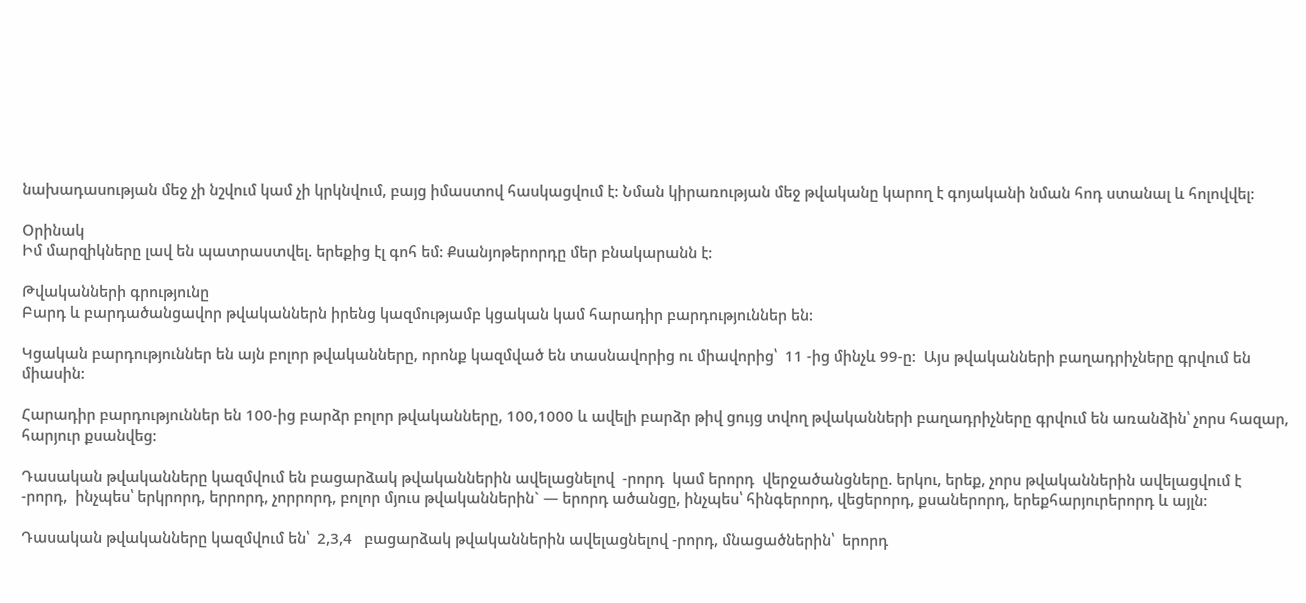նախադասության մեջ չի նշվում կամ չի կրկնվում, բայց իմաստով հասկացվում է: Նման կիրառության մեջ թվականը կարող է գոյականի նման հոդ ստանալ և հոլովվել:

Օրինակ
Իմ մարզիկները լավ են պատրաստվել. երեքից էլ գոհ եմ: Քսանյոթերորդը մեր բնակարանն է:

Թվականների գրությունը
Բարդ և բարդածանցավոր թվականներն իրենց կազմությամբ կցական կամ հարադիր բարդություններ են:

Կցական բարդություններ են այն բոլոր թվականները, որոնք կազմված են տասնավորից ու միավորից՝  11 -ից մինչև 99-ը:  Այս թվականների բաղադրիչները գրվում են միասին:

Հարադիր բարդություններ են 100-ից բարձր բոլոր թվականները, 100,1000 և ավելի բարձր թիվ ցույց տվող թվականների բաղադրիչները գրվում են առանձին՝ չորս հազար, հարյուր քսանվեց:

Դասական թվականները կազմվում են բացարձակ թվականներին ավելացնելով  -րորդ  կամ երորդ  վերջածանցները. երկու, երեք, չորս թվականներին ավելացվում է -րորդ,  ինչպես՝ երկրորդ, երրորդ, չորրորդ, բոլոր մյուս թվականներին` — երորդ ածանցը, ինչպես՝ հինգերորդ, վեցերորդ, քսաներորդ, երեքհարյուրերորդ և այլն:

Դասական թվականները կազմվում են՝  2,3,4   բացարձակ թվականներին ավելացնելով -րորդ, մնացածներին՝  երորդ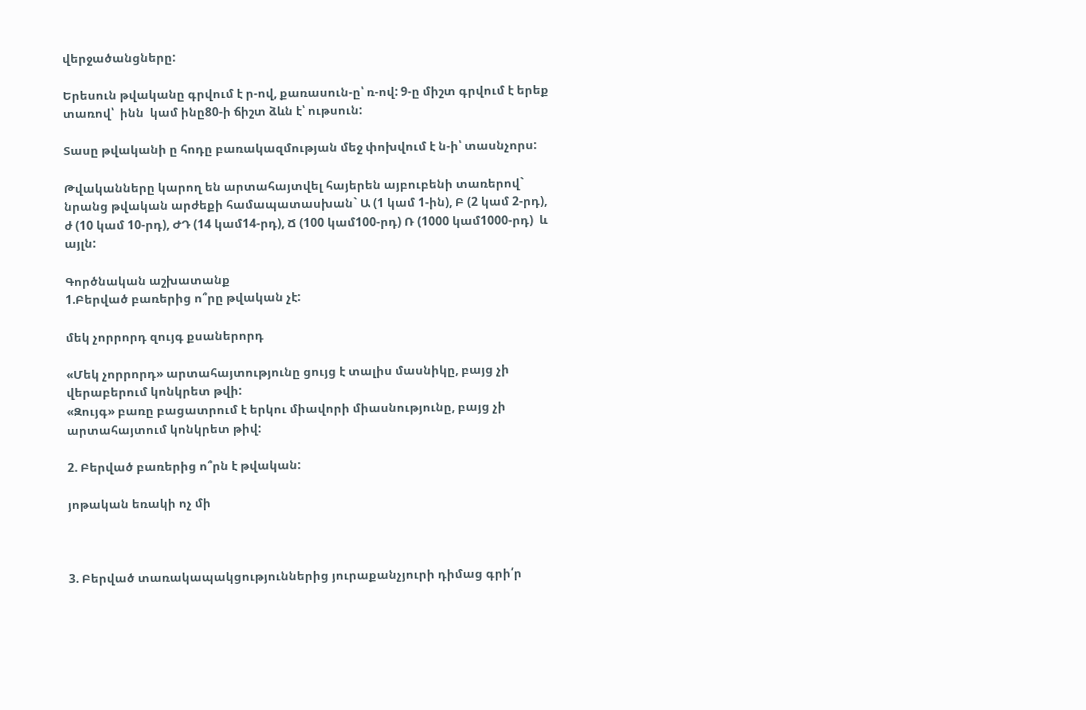վերջածանցները:

Երեսուն թվականը գրվում է ր-ով, քառասուն-ը՝ ռ-ով: 9-ը միշտ գրվում է երեք տառով՝  ինն  կամ ինը80-ի ճիշտ ձևն է՝ ութսուն:

Տասը թվականի ը հոդը բառակազմության մեջ փոխվում է ն-ի՝ տասնչորս:

Թվականները կարող են արտահայտվել հայերեն այբուբենի տառերով` նրանց թվական արժեքի համապատասխան` Ա (1 կամ 1-ին), Բ (2 կամ 2-րդ), ժ (10 կամ 10-րդ), ԺԴ (14 կամ14-րդ), Ճ (100 կամ100-րդ) Ռ (1000 կամ1000-րդ)  և այլն:

Գործնական աշխատանք
1.Բերված բառերից ո՞րը թվական չէ:

մեկ չորրորդ զույգ քսաներորդ

«Մեկ չորրորդ» արտահայտությունը ցույց է տալիս մասնիկը, բայց չի վերաբերում կոնկրետ թվի:
«Զույգ» բառը բացատրում է երկու միավորի միասնությունը, բայց չի արտահայտում կոնկրետ թիվ:

2. Բերված բառերից ո՞րն է թվական:

յոթական եռակի ոչ մի



3. Բերված տառակապակցություններից յուրաքանչյուրի դիմաց գրի՛ր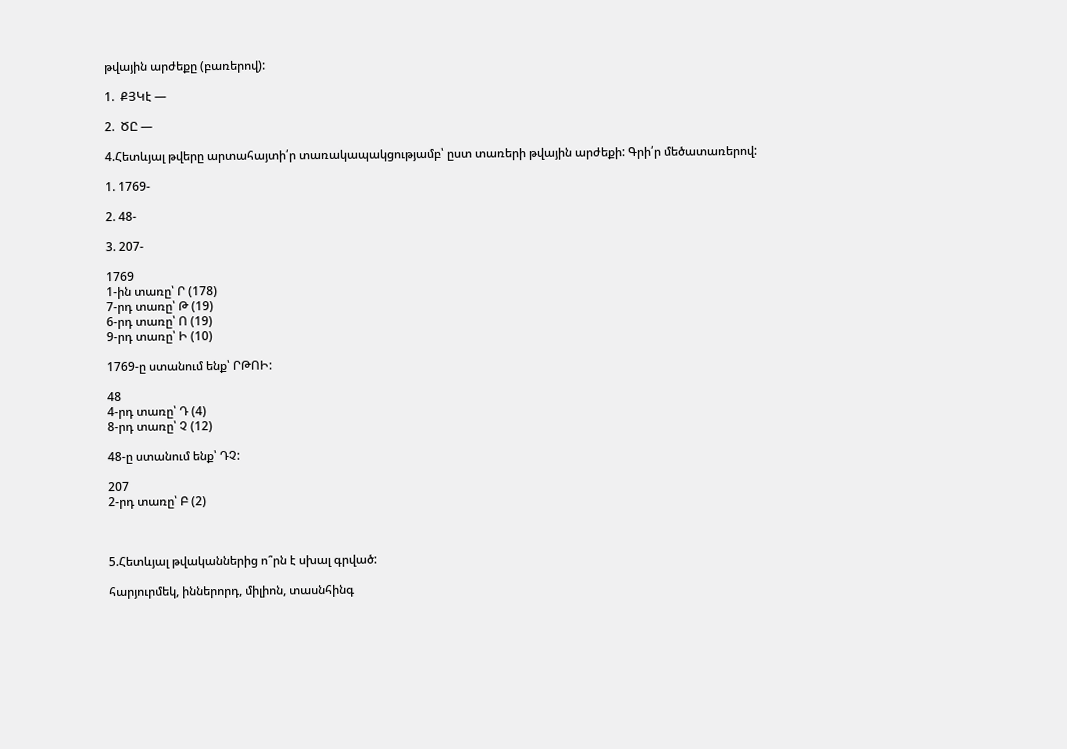թվային արժեքը (բառերով):

1.  ՔՅԿէ —

2.  ԾԸ —

4.Հետևյալ թվերը արտահայտի՛ր տառակապակցությամբ՝ ըստ տառերի թվային արժեքի: Գրի՛ր մեծատառերով:

1. 1769-

2. 48-

3. 207-

1769
1-ին տառը՝ Ր (178)
7-րդ տառը՝ Թ (19)
6-րդ տառը՝ Ո (19)
9-րդ տառը՝ Ի (10)

1769-ը ստանում ենք՝ ՐԹՈԻ:

48
4-րդ տառը՝ Դ (4)
8-րդ տառը՝ Չ (12)

48-ը ստանում ենք՝ ԴՉ:

207
2-րդ տառը՝ Բ (2)



5.Հետևյալ թվականներից ո՞րն է սխալ գրված:

հարյուրմեկ, իններորդ, միլիոն, տասնհինգ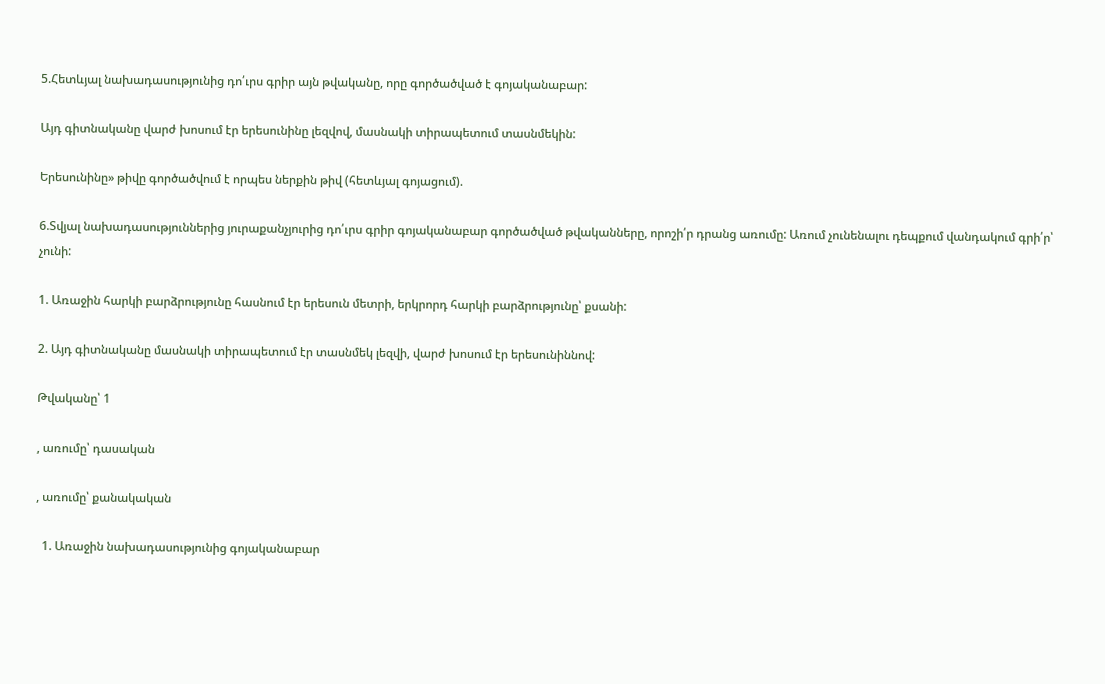5.Հետևյալ նախադասությունից դո՛ւրս գրիր այն թվականը, որը գործածված է գոյականաբար:

Այդ գիտնականը վարժ խոսում էր երեսունինը լեզվով, մասնակի տիրապետում տասնմեկին:

Երեսունինը» թիվը գործածվում է որպես ներքին թիվ (հետևյալ գոյացում).

6.Տվյալ նախադասություններից յուրաքանչյուրից դո՛ւրս գրիր գոյականաբար գործածված թվականները, որոշի՛ր դրանց առումը: Առում չունենալու դեպքում վանդակում գրի՛ր՝ չունի:

1. Առաջին հարկի բարձրությունը հասնում էր երեսուն մետրի, երկրորդ հարկի բարձրությունը՝ քսանի:

2. Այդ գիտնականը մասնակի տիրապետում էր տասնմեկ լեզվի, վարժ խոսում էր երեսունիննով:

Թվականը՝ 1

, առումը՝ դասական

, առումը՝ քանակական

  1. Առաջին նախադասությունից գոյականաբար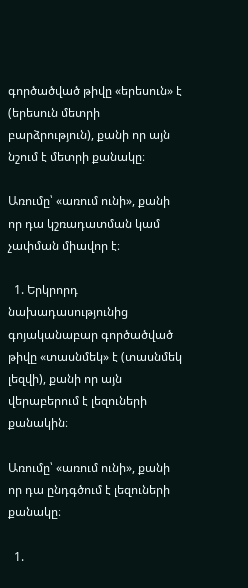գործածված թիվը «երեսուն» է (երեսուն մետրի բարձրություն), քանի որ այն նշում է մետրի քանակը։

Առումը՝ «առում ունի», քանի որ դա կշռադատման կամ չափման միավոր է։

  1. Երկրորդ նախադասությունից գոյականաբար գործածված թիվը «տասնմեկ» է (տասնմեկ լեզվի), քանի որ այն վերաբերում է լեզուների քանակին։

Առումը՝ «առում ունի», քանի որ դա ընդգծում է լեզուների քանակը։

  1.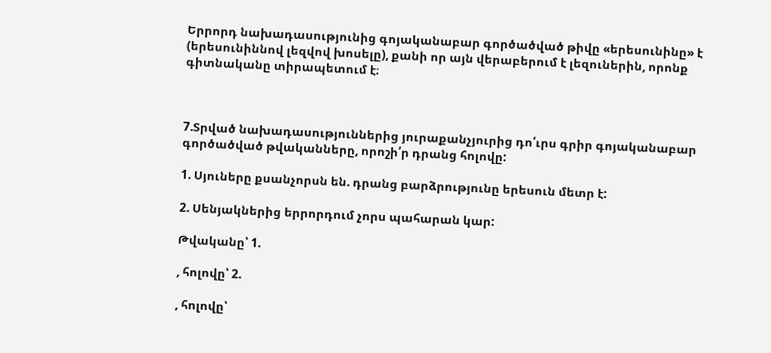Երրորդ նախադասությունից գոյականաբար գործածված թիվը «երեսունինը» է (երեսունիննով լեզվով խոսելը), քանի որ այն վերաբերում է լեզուներին, որոնք գիտնականը տիրապետում է։



7.Տրված նախադասություններից յուրաքանչյուրից դո՛ւրս գրիր գոյականաբար գործածված թվականները, որոշի՛ր դրանց հոլովը:

1. Սյուները քսանչորսն են. դրանց բարձրությունը երեսուն մետր է:

2. Սենյակներից երրորդում չորս պահարան կար:

Թվականը՝ 1.

, հոլովը՝ 2.

, հոլովը՝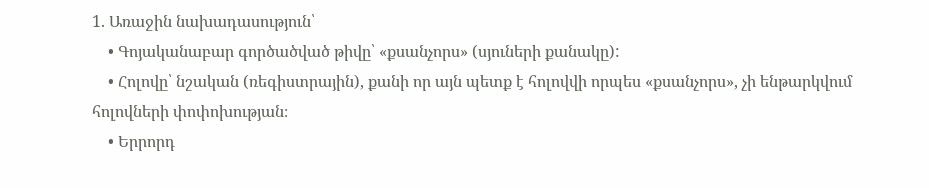1. Առաջին նախադասություն՝
    • Գոյականաբար գործածված թիվը՝ «քսանչորս» (սյուների քանակը):
    • Հոլովը՝ նշական (ռեգիստրային), քանի որ այն պետք է հոլովվի որպես «քսանչորս», չի ենթարկվում հոլովների փոփոխության։
    • Երրորդ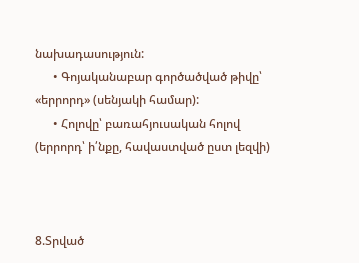նախադասություն:
      • Գոյականաբար գործածված թիվը՝ «երրորդ» (սենյակի համար):
      • Հոլովը՝ բառահյուսական հոլով (երրորդ՝ ի՛նքը, հավաստված ըստ լեզվի)



8.Տրված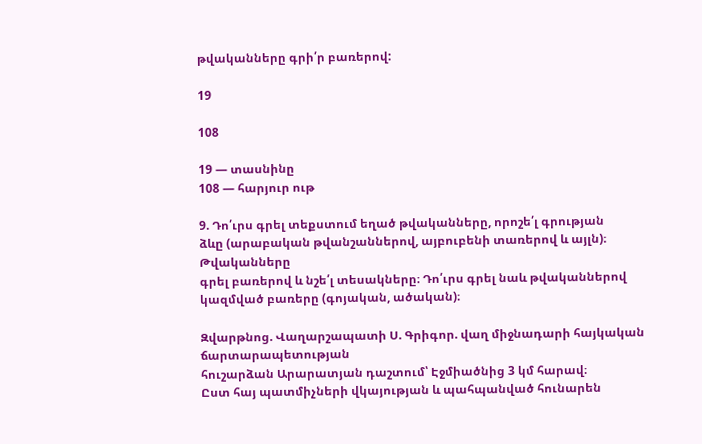թվականները գրի՛ր բառերով:

19

108

19 — տասնինը
108 — հարյուր ութ

9. Դո՛ւրս գրել տեքստում եղած թվականները, որոշե՛լ գրության
ձևը (արաբական թվանշաններով, այբուբենի տառերով և այլն)։ Թվականները
գրել բառերով և նշե՛լ տեսակները։ Դո՛ւրս գրել նաև թվականներով
կազմված բառերը (գոյական, ածական)։

Զվարթնոց. Վաղարշապատի Ս. Գրիգոր. վաղ միջնադարի հայկական ճարտարապետության
հուշարձան Արարատյան դաշտում՝ Էջմիածնից 3 կմ հարավ։
Ըստ հայ պատմիչների վկայության և պահպանված հունարեն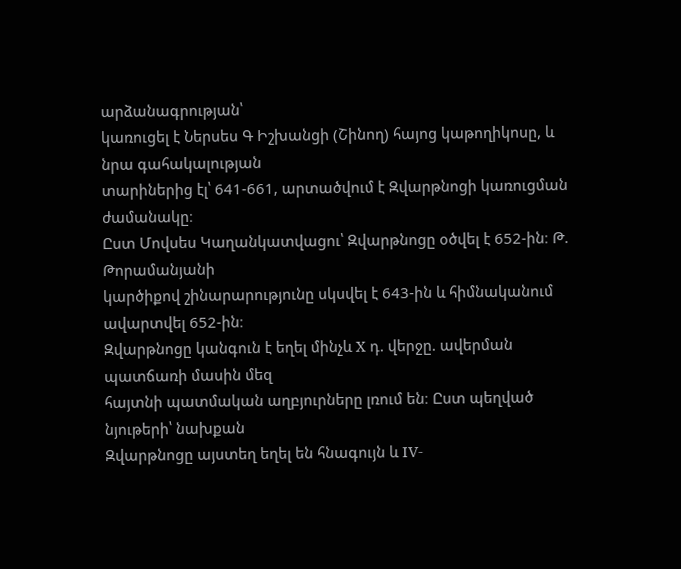արձանագրության՝
կառուցել է Ներսես Գ Իշխանցի (Շինող) հայոց կաթողիկոսը, և նրա գահակալության
տարիներից էլ՝ 641-661, արտածվում է Զվարթնոցի կառուցման ժամանակը։
Ըստ Մովսես Կաղանկատվացու՝ Զվարթնոցը օծվել է 652-ին։ Թ. Թորամանյանի
կարծիքով շինարարությունը սկսվել է 643-ին և հիմնականում ավարտվել 652-ին։
Զվարթնոցը կանգուն է եղել մինչև X դ. վերջը. ավերման պատճառի մասին մեզ
հայտնի պատմական աղբյուրները լռում են։ Ըստ պեղված նյութերի՝ նախքան
Զվարթնոցը այստեղ եղել են հնագույն և IV-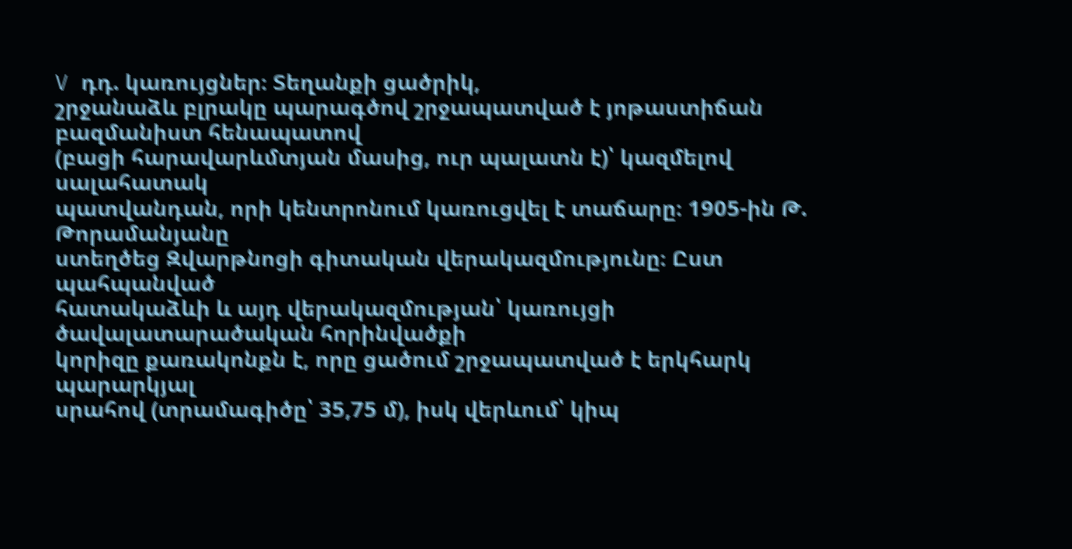V դդ. կառույցներ։ Տեղանքի ցածրիկ,
շրջանաձև բլրակը պարագծով շրջապատված է յոթաստիճան բազմանիստ հենապատով
(բացի հարավարևմտյան մասից, ուր պալատն է)՝ կազմելով սալահատակ
պատվանդան, որի կենտրոնում կառուցվել է տաճարը։ 1905-ին Թ. Թորամանյանը
ստեղծեց Զվարթնոցի գիտական վերակազմությունը։ Ըստ պահպանված
հատակաձևի և այդ վերակազմության՝ կառույցի ծավալատարածական հորինվածքի
կորիզը քառակոնքն է, որը ցածում շրջապատված է երկհարկ պարարկյալ
սրահով (տրամագիծը՝ 35,75 մ), իսկ վերևում՝ կիպ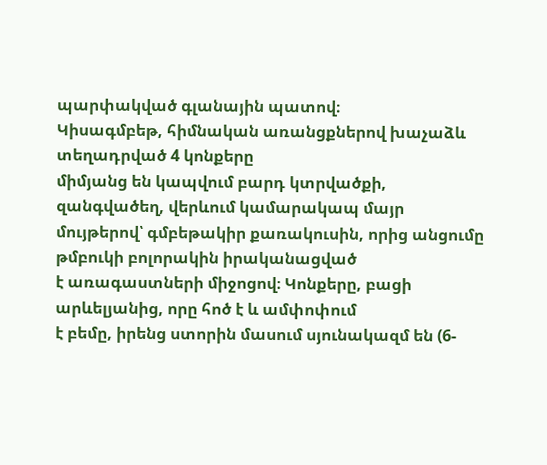պարփակված գլանային պատով։
Կիսագմբեթ, հիմնական առանցքներով խաչաձև տեղադրված 4 կոնքերը
միմյանց են կապվում բարդ կտրվածքի, զանգվածեղ, վերևում կամարակապ մայր
մույթերով՝ գմբեթակիր քառակուսին, որից անցումը թմբուկի բոլորակին իրականացված
է առագաստների միջոցով։ Կոնքերը, բացի արևելյանից, որը հոծ է և ամփոփում
է բեմը, իրենց ստորին մասում սյունակազմ են (6-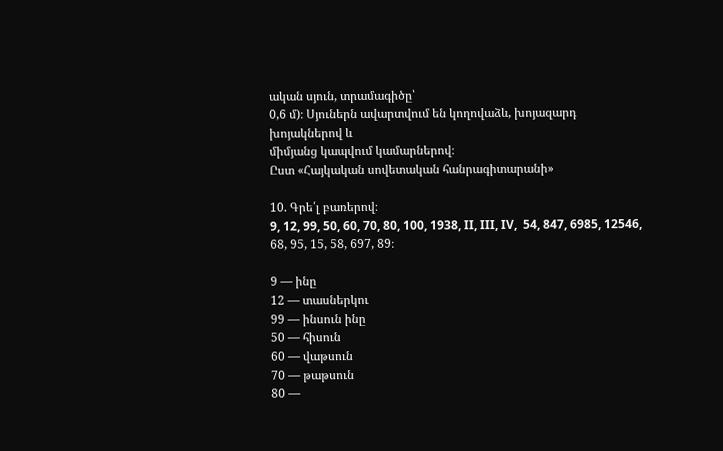ական սյուն, տրամագիծը՝
0,6 մ)։ Սյուներն ավարտվում են կողովաձև, խոյազարդ խոյակներով և
միմյանց կապվում կամարներով։
Ըստ «Հայկական սովետական հանրագիտարանի»

10. Գրե՛լ բառերով։
9, 12, 99, 50, 60, 70, 80, 100, 1938, II, III, IV,  54, 847, 6985, 12546, 68, 95, 15, 58, 697, 89։

9 — ինը
12 — տասներկու
99 — ինսուն ինը
50 — հիսուն
60 — վաթսուն
70 — թաթսուն
80 —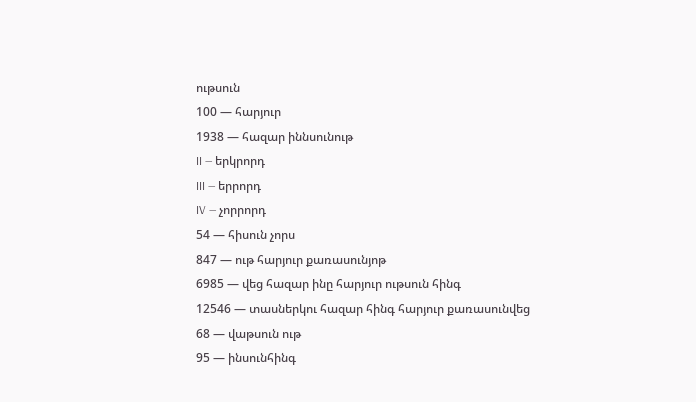ութսուն
100 — հարյուր
1938 — հազար իննսունութ
II — երկրորդ
III — երրորդ
IV — չորրորդ
54 — հիսուն չորս
847 — ութ հարյուր քառասունյոթ
6985 — վեց հազար ինը հարյուր ութսուն հինգ
12546 — տասներկու հազար հինգ հարյուր քառասունվեց
68 — վաթսուն ութ
95 — ինսունհինգ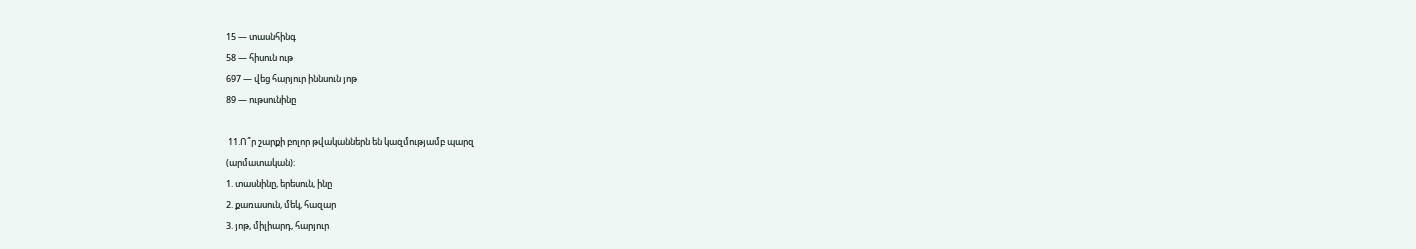15 — տասնհինգ
58 — հիսուն ութ
697 — վեց հարյուր իննսուն յոթ
89 — ութսունինը

 11.Ո՞ր շարքի բոլոր թվականներն են կազմությամբ պարզ
(արմատական):
1. տասնինը, երեսուն, ինը
2. քառասուն, մեկ, հազար
3. յոթ, միլիարդ, հարյուր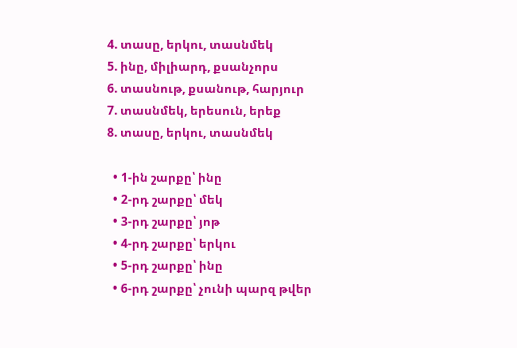4. տասը, երկու, տասնմեկ
5. ինը, միլիարդ, քսանչորս
6. տասնութ, քսանութ, հարյուր
7. տասնմեկ, երեսուն, երեք
8. տասը, երկու, տասնմեկ

  • 1-ին շարքը՝ ինը
  • 2-րդ շարքը՝ մեկ
  • 3-րդ շարքը՝ յոթ
  • 4-րդ շարքը՝ երկու
  • 5-րդ շարքը՝ ինը
  • 6-րդ շարքը՝ չունի պարզ թվեր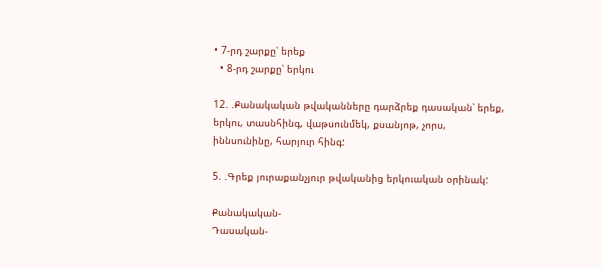• 7-րդ շարքը՝ երեք
  • 8-րդ շարքը՝ երկու

12. .Քանակական թվականները դարձրեք դասական՝ երեք, երկու, տասնհինգ, վաթսունմեկ, քսանյոթ, չորս, իննսունինը, հարյուր հինգ:

5. .Գրեք յուրաքանչյուր թվականից երկուական օրինակ:

Քանակական-
Դասական-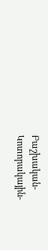Բաշխական-
Կոտորակային-